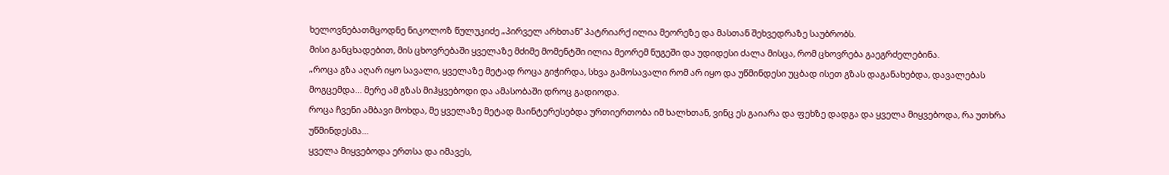ხელოვნებათმცოდნე ნიკოლოზ წულუკიძე „პირველ არხთან“ პატრიარქ ილია მეორეზე და მასთან შეხვედრაზე საუბრობს.
მისი განცხადებით, მის ცხოვრებაში ყველაზე მძიმე მომენტში ილია მეორემ ნუგეში და უდიდესი ძალა მისცა, რომ ცხოვრება გაეგრძელებინა.
„როცა გზა აღარ იყო სავალი, ყველაზე მეტად როცა გიჭირდა, სხვა გამოსავალი რომ არ იყო და უწმინდესი უცბად ისეთ გზას დაგანახებდა, დავალებას მოგცემდა… მერე ამ გზას მიჰყვებოდი და ამასობაში დროც გადიოდა.
როცა ჩვენი ამბავი მოხდა, მე ყველაზე მეტად მაინტერესებდა ურთიერთობა იმ ხალხთან, ვინც ეს გაიარა და ფეხზე დადგა და ყველა მიყვებოდა, რა უთხრა უწმინდესმა…
ყველა მიყვებოდა ერთსა და იმავეს,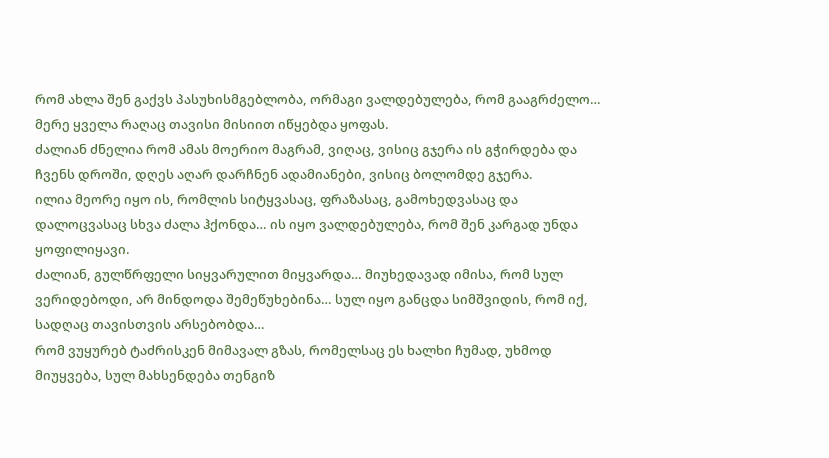რომ ახლა შენ გაქვს პასუხისმგებლობა, ორმაგი ვალდებულება, რომ გააგრძელო… მერე ყველა რაღაც თავისი მისიით იწყებდა ყოფას.
ძალიან ძნელია რომ ამას მოერიო მაგრამ, ვიღაც, ვისიც გჯერა ის გჭირდება და ჩვენს დროში, დღეს აღარ დარჩნენ ადამიანები, ვისიც ბოლომდე გჯერა.
ილია მეორე იყო ის, რომლის სიტყვასაც, ფრაზასაც, გამოხედვასაც და დალოცვასაც სხვა ძალა ჰქონდა… ის იყო ვალდებულება, რომ შენ კარგად უნდა ყოფილიყავი.
ძალიან, გულწრფელი სიყვარულით მიყვარდა… მიუხედავად იმისა, რომ სულ ვერიდებოდი, არ მინდოდა შემეწუხებინა… სულ იყო განცდა სიმშვიდის, რომ იქ, სადღაც თავისთვის არსებობდა…
რომ ვუყურებ ტაძრისკენ მიმავალ გზას, რომელსაც ეს ხალხი ჩუმად, უხმოდ მიუყვება, სულ მახსენდება თენგიზ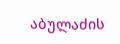აბულაძის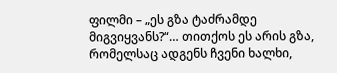ფილმი – „ეს გზა ტაძრამდე მიგვიყვანს?“… თითქოს ეს არის გზა, რომელსაც ადგენს ჩვენი ხალხი,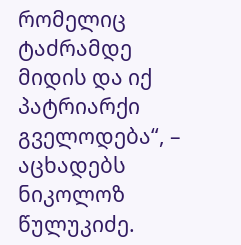რომელიც ტაძრამდე მიდის და იქ პატრიარქი გველოდება“, – აცხადებს ნიკოლოზ წულუკიძე.